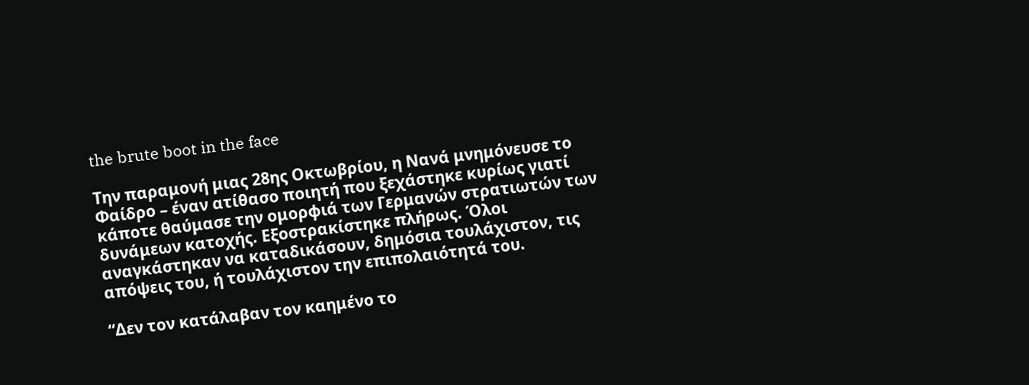the brute boot in the face

Την παραμονή μιας 28ης Οκτωβρίου, η Νανά μνημόνευσε το Φαίδρο – έναν ατίθασο ποιητή που ξεχάστηκε κυρίως γιατί κάποτε θαύμασε την ομορφιά των Γερμανών στρατιωτών των δυνάμεων κατοχής. Εξοστρακίστηκε πλήρως. Όλοι αναγκάστηκαν να καταδικάσουν, δημόσια τουλάχιστον, τις απόψεις του, ή τουλάχιστον την επιπολαιότητά του.

“Δεν τον κατάλαβαν τον καημένο το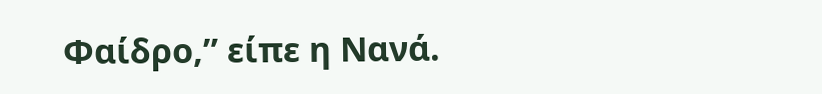Φαίδρο,” είπε η Νανά.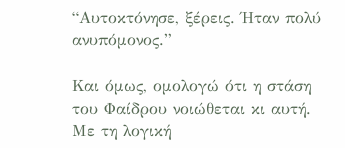“Αυτοκτόνησε, ξέρεις. Ήταν πολύ ανυπόμονος.”

Και όμως, ομολογώ ότι η στάση του Φαίδρου νοιώθεται κι αυτή. Με τη λογική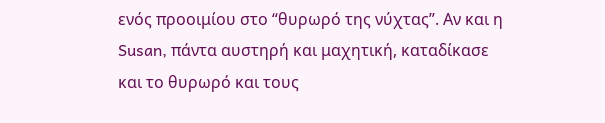ενός προοιμίου στο “θυρωρό της νύχτας”. Αν και η Susan, πάντα αυστηρή και μαχητική, καταδίκασε και το θυρωρό και τους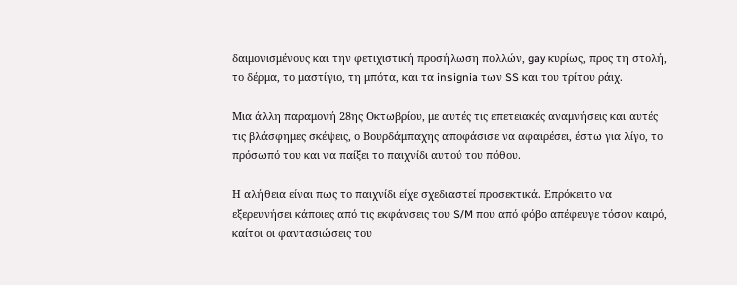δαιμονισμένους και την φετιχιστική προσήλωση πολλών, gay κυρίως, προς τη στολή, το δέρμα, το μαστίγιο, τη μπότα, και τα insignia των SS και του τρίτου ράιχ.

Μια άλλη παραμονή 28ης Οκτωβρίου, με αυτές τις επετειακές αναμνήσεις και αυτές τις βλάσφημες σκέψεις, ο Βουρδάμπαχης αποφάσισε να αφαιρέσει, έστω για λίγο, το πρόσωπό του και να παίξει το παιχνίδι αυτού του πόθου.

Η αλήθεια είναι πως το παιχνίδι είχε σχεδιαστεί προσεκτικά. Επρόκειτο να εξερευνήσει κάποιες από τις εκφάνσεις του S/M που από φόβο απέφευγε τόσον καιρό, καίτοι οι φαντασιώσεις του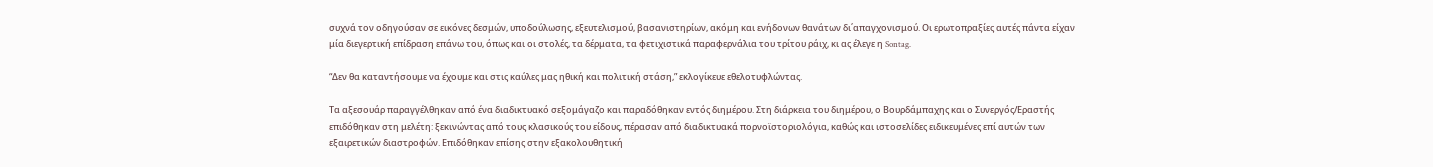συχνά τον οδηγούσαν σε εικόνες δεσμών, υποδούλωσης, εξευτελισμού, βασανιστηρίων, ακόμη και ενήδονων θανάτων δι΄απαγχονισμού. Οι ερωτοπραξίες αυτές πάντα είχαν μία διεγερτική επίδραση επάνω του, όπως και οι στολές, τα δέρματα, τα φετιχιστικά παραφερνάλια του τρίτου ράιχ, κι ας έλεγε η Sontag.

“Δεν θα καταντήσουμε να έχουμε και στις καύλες μας ηθική και πολιτική στάση,” εκλογίκευε εθελοτυφλώντας.

Τα αξεσουάρ παραγγέλθηκαν από ένα διαδικτυακό σεξομάγαζο και παραδόθηκαν εντός διημέρου. Στη διάρκεια του διημέρου, ο Βουρδάμπαχης και ο Συνεργός/Εραστής επιδόθηκαν στη μελέτη: ξεκινώντας από τους κλασικούς του είδους, πέρασαν από διαδικτυακά πορνοϊστοριολόγια, καθώς και ιστοσελίδες ειδικευμένες επί αυτών των εξαιρετικών διαστροφών. Επιδόθηκαν επίσης στην εξακολουθητική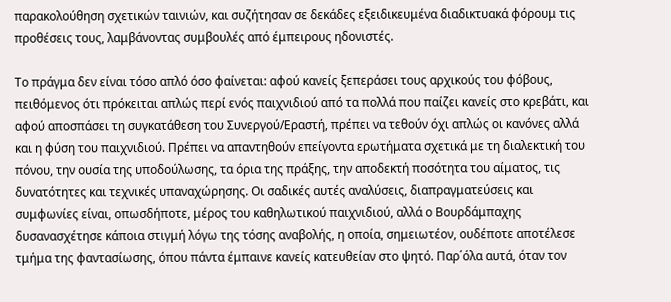παρακολούθηση σχετικών ταινιών, και συζήτησαν σε δεκάδες εξειδικευμένα διαδικτυακά φόρουμ τις προθέσεις τους, λαμβάνοντας συμβουλές από έμπειρους ηδονιστές.

Το πράγμα δεν είναι τόσο απλό όσο φαίνεται: αφού κανείς ξεπεράσει τους αρχικούς του φόβους, πειθόμενος ότι πρόκειται απλώς περί ενός παιχνιδιού από τα πολλά που παίζει κανείς στο κρεβάτι, και αφού αποσπάσει τη συγκατάθεση του Συνεργού/Εραστή, πρέπει να τεθούν όχι απλώς οι κανόνες αλλά και η φύση του παιχνιδιού. Πρέπει να απαντηθούν επείγοντα ερωτήματα σχετικά με τη διαλεκτική του πόνου, την ουσία της υποδούλωσης, τα όρια της πράξης, την αποδεκτή ποσότητα του αίματος, τις δυνατότητες και τεχνικές υπαναχώρησης. Οι σαδικές αυτές αναλύσεις, διαπραγματεύσεις και συμφωνίες είναι, οπωσδήποτε, μέρος του καθηλωτικού παιχνιδιού, αλλά ο Βουρδάμπαχης δυσανασχέτησε κάποια στιγμή λόγω της τόσης αναβολής, η οποία, σημειωτέον, ουδέποτε αποτέλεσε τμήμα της φαντασίωσης, όπου πάντα έμπαινε κανείς κατευθείαν στο ψητό. Παρ΄όλα αυτά, όταν τον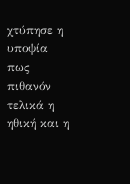χτύπησε η υποψία πως πιθανόν τελικά η ηθική και η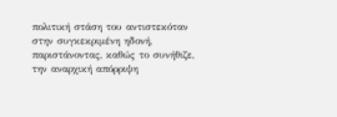πολιτική στάση του αντιστεκόταν στην συγκεκριμένη ηδονή, παριστάνοντας, καθώς το συνήθιζε, την αναρχική απόρριψη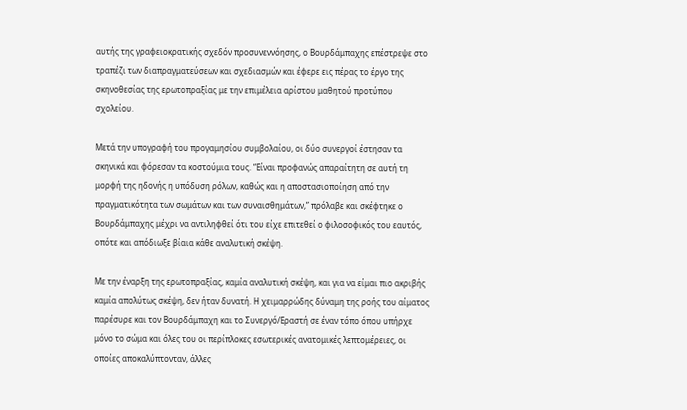αυτής της γραφειοκρατικής σχεδόν προσυνεννόησης, ο Βουρδάμπαχης επέστρεψε στο τραπέζι των διαπραγματεύσεων και σχεδιασμών και έφερε εις πέρας το έργο της σκηνοθεσίας της ερωτοπραξίας με την επιμέλεια αρίστου μαθητού προτύπου σχολείου.

Μετά την υπογραφή του προγαμησίου συμβολαίου, οι δύο συνεργοί έστησαν τα σκηνικά και φόρεσαν τα κοστούμια τους. “Είναι προφανώς απαραίτητη σε αυτή τη μορφή της ηδονής η υπόδυση ρόλων, καθώς και η αποστασιοποίηση από την πραγματικότητα των σωμάτων και των συναισθημάτων,” πρόλαβε και σκέφτηκε ο Βουρδάμπαχης μέχρι να αντιληφθεί ότι του είχε επιτεθεί ο φιλοσοφικός του εαυτός, οπότε και απόδιωξε βίαια κάθε αναλυτική σκέψη.

Με την έναρξη της ερωτοπραξίας, καμία αναλυτική σκέψη, και για να είμαι πιο ακριβής καμία απολύτως σκέψη, δεν ήταν δυνατή. Η χειμαρρώδης δύναμη της ροής του αίματος παρέσυρε και τον Βουρδάμπαχη και το Συνεργό/Εραστή σε έναν τόπο όπου υπήρχε μόνο το σώμα και όλες του οι περίπλοκες εσωτερικές ανατομικές λεπτομέρειες, οι οποίες αποκαλύπτονταν, άλλες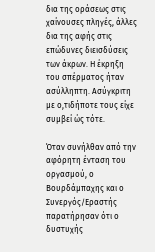δια της οράσεως στις χαίνουσες πληγές, άλλες δια της αφής στις επώδυνες διεισδύσεις των άκρων. Η έκρηξη του σπέρματος ήταν ασύλληπτη. Ασύγκριτη με ο,τιδήποτε τους είχε συμβεί ώς τότε.

Όταν συνήλθαν από την αφόρητη ένταση του οργασμού, ο Βουρδάμπαχης και ο Συνεργός/Εραστής παρατήρησαν ότι ο δυστυχής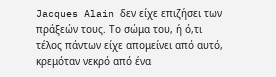Jacques Alain δεν είχε επιζήσει των πράξεών τους. Το σώμα του, ή ό,τι τέλος πάντων είχε απομείνει από αυτό, κρεμόταν νεκρό από ένα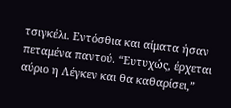τσιγκέλι. Εντόσθια και αίματα ήσαν πεταμένα παντού. “Ευτυχώς, έρχεται αύριο η Λέγκεν και θα καθαρίσει,”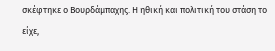σκέφτηκε ο Βουρδάμπαχης. Η ηθική και πολιτική του στάση το είχε,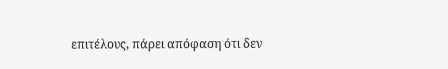επιτέλους, πάρει απόφαση ότι δεν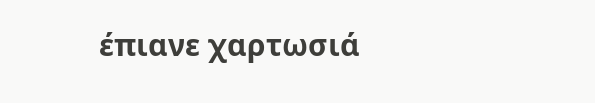έπιανε χαρτωσιά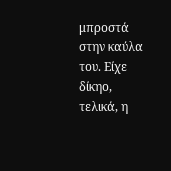μπροστά στην καύλα του. Είχε δίκηο, τελικά, η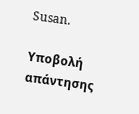Susan.

Υποβολή απάντησης